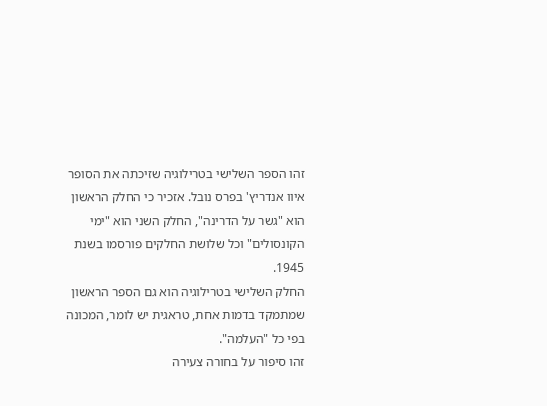זהו הספר השלישי בטרילוגיה שזיכתה את הסופר איוו אנדריץ' בפרס נובל. אזכיר כי החלק הראשון הוא "גשר על הדרינה", החלק השני הוא "ימי הקונסולים" וכל שלושת החלקים פורסמו בשנת 1945.
החלק השלישי בטרילוגיה הוא גם הספר הראשון שמתמקד בדמות אחת, טראגית יש לומר, המכונה בפי כל "העלמה".
זהו סיפור על בחורה צעירה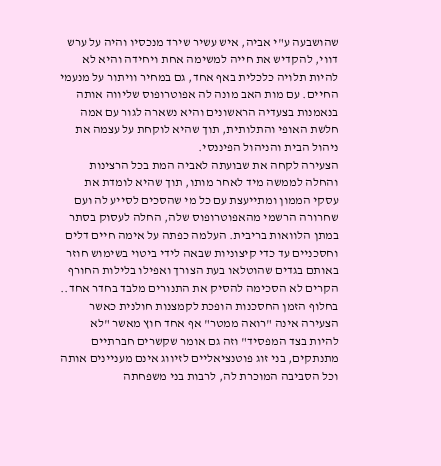שהושבעה ע"י אביה, איש עשיר שירד מנכסיו והיה על ערש דווי, להקדיש את חייה למשימה אחת ויחידה והיא לא להיות תלויה כלכלית באף אחד, גם במחיר וויתור על מנעמי החיים. עם מות האב מונה לה אפוטרופוס שליווה אותה בנאמנות בצעדיה הראשונים והיא נשארה לגור עם אמה חלשת האופי והתלותית, תוך שהיא לוקחת על עצמה את ניהול הבית והניהול הפיננסי.
הצעירה לקחה את שבועתה לאביה המת בכל הרצינות והחלה לממשה מיד לאחר מותו, תוך שהיא לומדת את עסקי הממון ומתייעצת עם כל מי שהסכים לסייע לה ועם שחרורה הרשמי מהאפוטרופוס שלה, החלה לעסוק בסתר במתן הלוואות בריבית. העלמה כפתה על אימה חיים דלים וחסכניים עד כדי קיצוניות שבאה לידי ביטוי בשימוש חוזר באותם בגדים שהוטלאו בעת הצורך ואפילו בלילות החורף הקרים לא הסכימה להסיק את התנורים מלבד בחדר אחד..
בחלוף הזמן החסכנות הופכת לקמצנות חולנית כאשר הצעירה אינה "רואה ממטר" אף אחד חוץ מאשר "לא להיות בצד המפסיד" וזה גם אומר שקשרים חברתיים מתנתקים, בני זוג פוטנציאליים לזיווג אינם מעניינים אותה וכל הסביבה המוכרת לה, לרבות בני משפחתה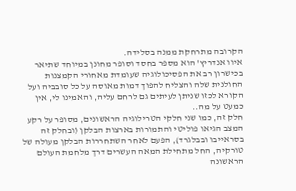הקרובה מתרחקת ממנה בסלידה.
איוו אנדריץ' הוא מספר בחסד וסופר מחונן במיוחד שתיאר בכישרון רב את הפסיכולוגיה שעומדת מאחורי הקמצנות החולנית שלה והצליח להפוך דמות מאוסה על כל סובביה ועל הקורא לכזו שניתן לעיתים גם לרחם עליה, והאמינו לי, אין כמעט על מה..
חלק זה, כמו שני חלקי הטרילוגיה הראשונים, מסופר על רקע המצב הגיאו פוליטי והתמורות בארצות הבלקן (ובחלק זה בסראייבו ובבלגרד), הפעם לאחר השתחררות הבלקן מעולה של טורקיה, החל מתחילת המאה העשרים דרך מלחמת העולם הראשונה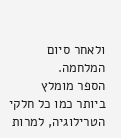ולאחר סיום המלחמה.
הספר מומלץ ביותר כמו כל חלקי הטרילוגיה, למרות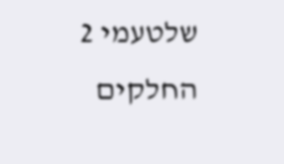שלטעמי 2 החלקים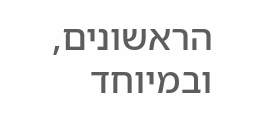הראשונים, ובמיוחד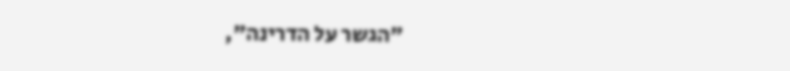"הגשר על הדרינה",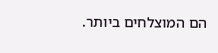הם המוצלחים ביותר.